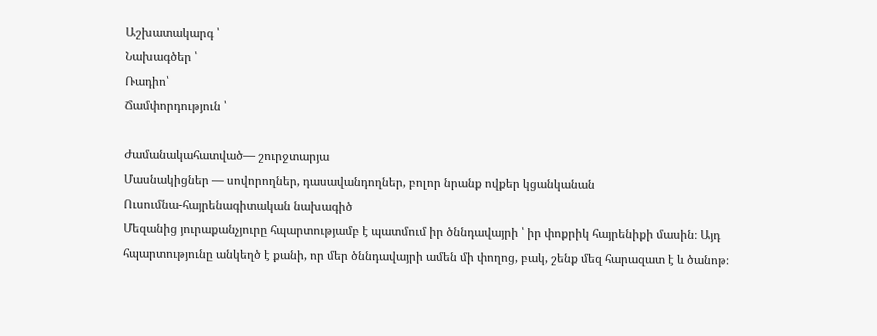Աշխատակարգ ՝
Նախագծեր ՝
Ռադիո՝
Ճամփորդություն ՝

Ժամանակահատված— շուրջտարյա
Մասնակիցներ — սովորողներ, դասավանդողներ, բոլոր նրանք ովքեր կցանկանան
Ուսումնա-հայրենագիտական նախագիծ
Մեզանից յուրաքանչյուրը հպարտությամբ է պատմում իր ծննդավայրի ՝ իր փոքրիկ հայրենիքի մասին։ Այդ հպարտությունը անկեղծ է քանի, որ մեր ծննդավայրի ամեն մի փողոց, բակ, շենք մեզ հարազատ է և ծանոթ։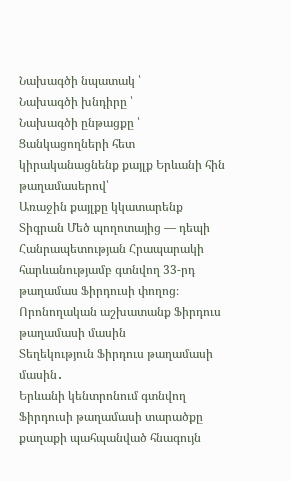Նախագծի նպատակ ՝
Նախագծի խնդիրը ՝
Նախագծի ընթացքը ՝
Ցանկացողների հետ կիրականացնենք քայլք Երևանի հին թաղամասերով՝
Առաջին քայլքը կկատարենք Տիգրան Մեծ պողոտայից — դեպի Հանրապետության Հրապարակի հարևանությամբ գտնվող 33-րդ թաղամաս Ֆիրդուսի փողոց։
Որոնողական աշխատանք Ֆիրդուս թաղամասի մասին
Տեղեկություն Ֆիրդուս թաղամասի մասին․
Երևանի կենտրոնում գտնվող Ֆիրդուսի թաղամասի տարածքը քաղաքի պահպանված հնագույն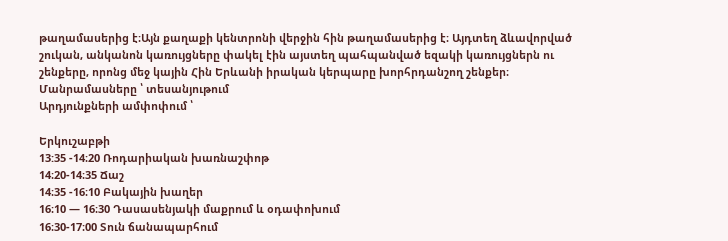թաղամասերից է։Այն քաղաքի կենտրոնի վերջին հին թաղամասերից է։ Այդտեղ ձևավորված շուկան, անկանոն կառույցները փակել էին այստեղ պահպանված եզակի կառույցներն ու շենքերը, որոնց մեջ կային Հին Երևանի իրական կերպարը խորհրդանշող շենքեր։
Մանրամասները ՝ տեսանյութում
Արդյունքների ամփոփում ՝

Երկուշաբթի
13:35 -14։20 Ռոդարիական խառնաշփոթ
14։20-14։35 Ճաշ
14։35 -16։10 Բակային խաղեր
16։10 — 16։30 Դասասենյակի մաքրում և օդափոխում
16։30-17։00 Տուն ճանապարհում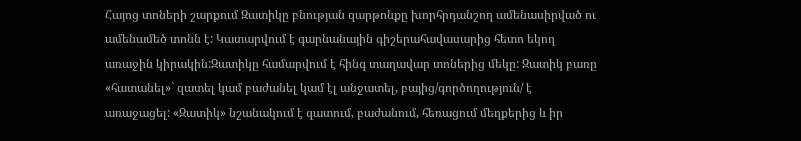Հայոց տոների շարքում Զատիկը բնության զարթոնքը խորհրդանշող ամենասիրված ու ամենամեծ տոնն է: Կատարվում է գարնանային գիշերահավասարից հետո եկող առաջին կիրակին:Զատիկը համարվում է հինգ տաղավար տոներից մեկը: Զատիկ բառը «հատանել»` զատել կամ բաժանել կամ էլ անջատել, բայից/գործողություն/ է առաջացել: «Զատիկ» նշանակում է զատում, բաժանում, հեռացում մեղքերից և իր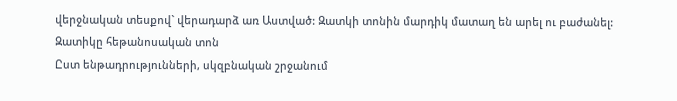վերջնական տեսքով` վերադարձ առ Աստված: Զատկի տոնին մարդիկ մատաղ են արել ու բաժանել:
Զատիկը հեթանոսական տոն
Ըստ ենթադրությունների, սկզբնական շրջանում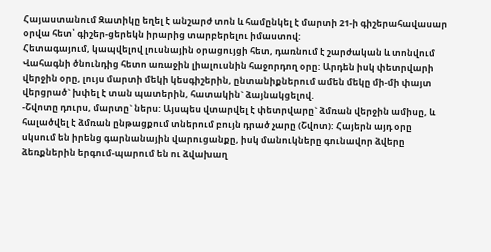Հայաստանում Զատիկը եղել է անշարժ տոն և համընկել է մարտի 21-ի գիշերահավասար օրվա հետ՝ գիշեր-ցերեկն իրարից տարբերելու իմաստով:
Հետագայում, կապվելով լուսնային օրացույցի հետ, դառնում է շարժական և տոնվում Վահագնի ծնունդից հետո առաջին լիալուսնին հաջորդող օրը: Արդեն իսկ փետրվարի վերջին օրը, լույս մարտի մեկի կեսգիշերին, ընտանիքներում ամեն մեկը մի-մի փայտ վերցրած` խփել է տան պատերին, հատակին` ձայնակցելով.
-Շվոտը դուրս, մարտը` ներս: Այսպես վտարվել է փետրվարը` ձմռան վերջին ամիսը, և հալածվել է ձմռան ընթացքում տներում բույն դրած չարը (Շվոտ): Հայերն այդ օրը սկսում են իրենց գարնանային վարուցանքը, իսկ մանուկները գունավոր ձվերը ձեռքներին երգում-պարում են ու ձվախաղ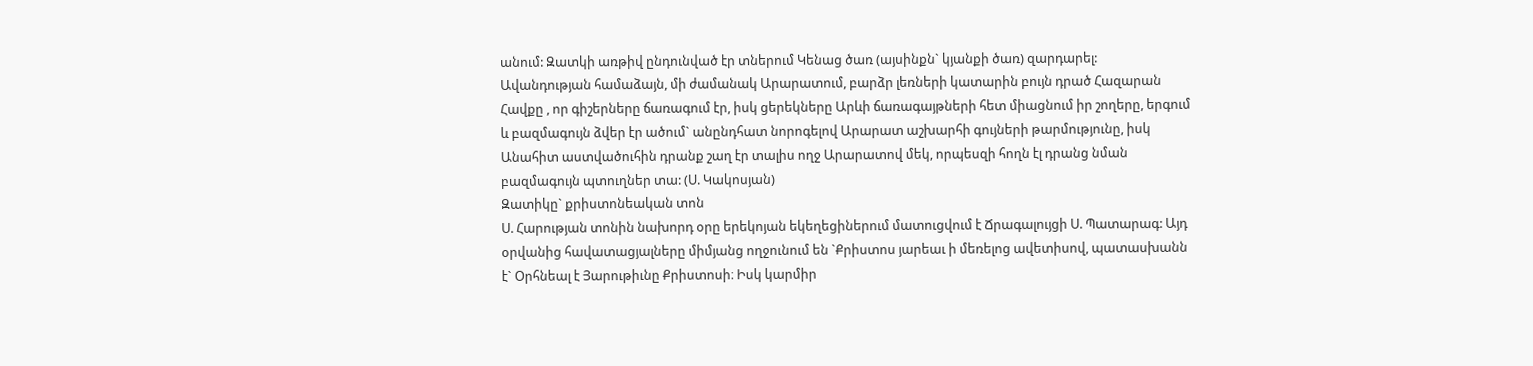անում: Զատկի առթիվ ընդունված էր տներում Կենաց ծառ (այսինքն` կյանքի ծառ) զարդարել: Ավանդության համաձայն, մի ժամանակ Արարատում, բարձր լեռների կատարին բույն դրած Հազարան Հավքը , որ գիշերները ճառագում էր, իսկ ցերեկները Արևի ճառագայթների հետ միացնում իր շողերը, երգում և բազմագույն ձվեր էր ածում` անընդհատ նորոգելով Արարատ աշխարհի գույների թարմությունը, իսկ Անահիտ աստվածուհին դրանք շաղ էր տալիս ողջ Արարատով մեկ, որպեսզի հողն էլ դրանց նման բազմագույն պտուղներ տա: (Ս. Կակոսյան)
Զատիկը` քրիստոնեական տոն
Ս. Հարության տոնին նախորդ օրը երեկոյան եկեղեցիներում մատուցվում է Ճրագալույցի Ս. Պատարագ: Այդ օրվանից հավատացյալները միմյանց ողջունում են `Քրիստոս յարեաւ ի մեռելոց ավետիսով, պատասխանն է` Օրհնեալ է Յարութիւնը Քրիստոսի։ Իսկ կարմիր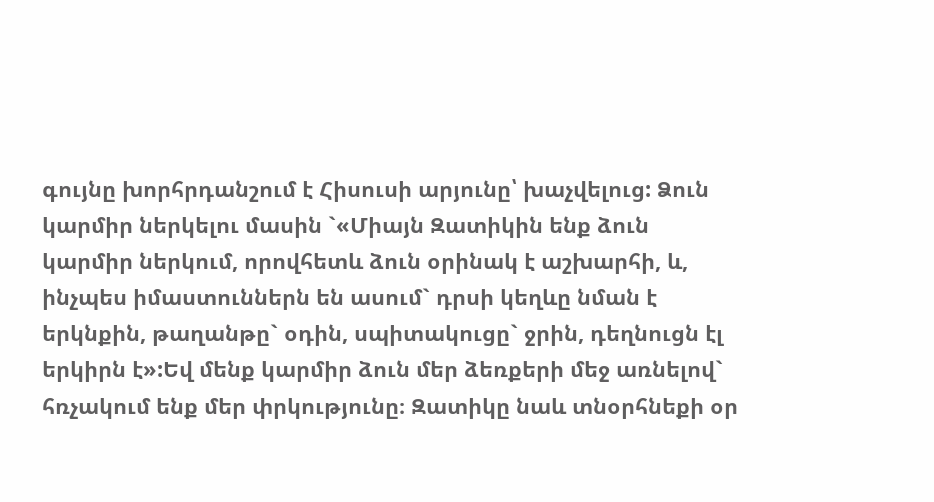գույնը խորհրդանշում է Հիսուսի արյունը՝ խաչվելուց: Ձուն կարմիր ներկելու մասին `«Միայն Զատիկին ենք ձուն կարմիր ներկում, որովհետև ձուն օրինակ է աշխարհի, և, ինչպես իմաստուններն են ասում` դրսի կեղևը նման է երկնքին, թաղանթը` օդին, սպիտակուցը` ջրին, դեղնուցն էլ երկիրն է»:Եվ մենք կարմիր ձուն մեր ձեռքերի մեջ առնելով` հռչակում ենք մեր փրկությունը։ Զատիկը նաև տնօրհնեքի օր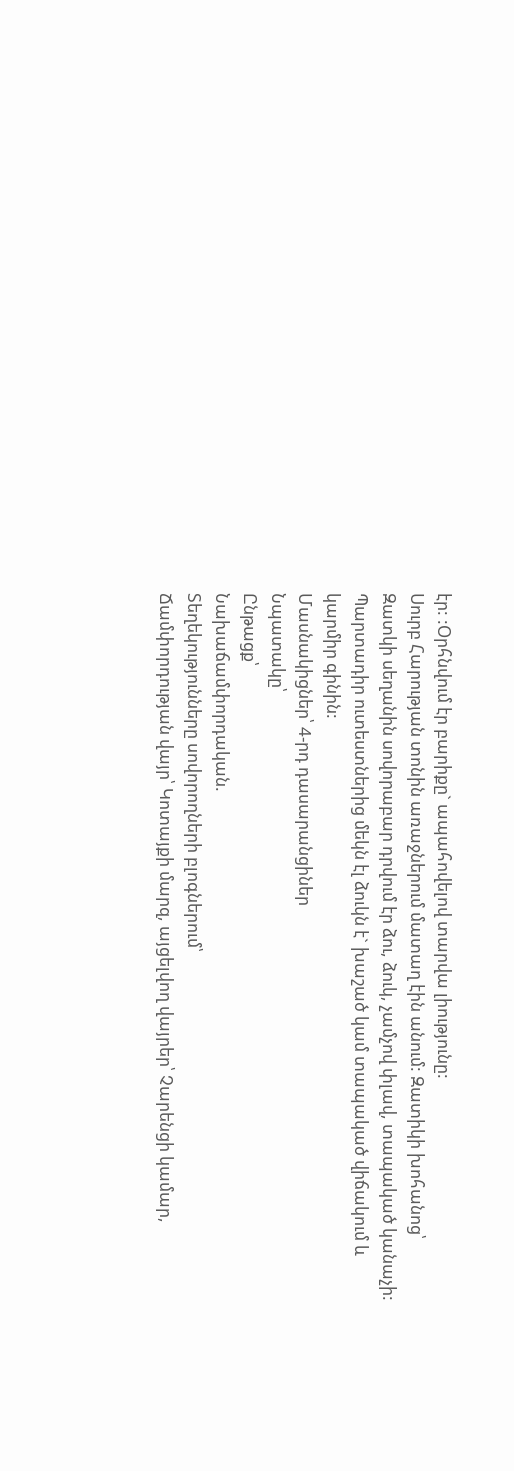էր: :Օրհնվում էր բարիքը` ապահովելով տարվա լիությունը:
Սուրբ Հարության տոնին առաջներում մատաղ էին անում: Զատիկի խոհանոց՝
Զատկի սեղանին սովորաբար դրվում էր ձու, ձուկ, չամչով փլավ, տապակած կանաչի:
Պարտադիր ուտեստներից մեկն էլ ձուկն է` խաշած կամ տապակած վիճակում և կարմիր գինին:
Մասնակիցներ՝ 4-րդ դասարանցիներ
Նպատակը՝
Ընթացք՝
Նախաճամփորդական.
Տեղեկությունները սովորողների բլոգներում՝
Ճամփորդության վայր՝ Կոտայքի մարզ, այցելվող վայրեր՝ Չարենցի կամար,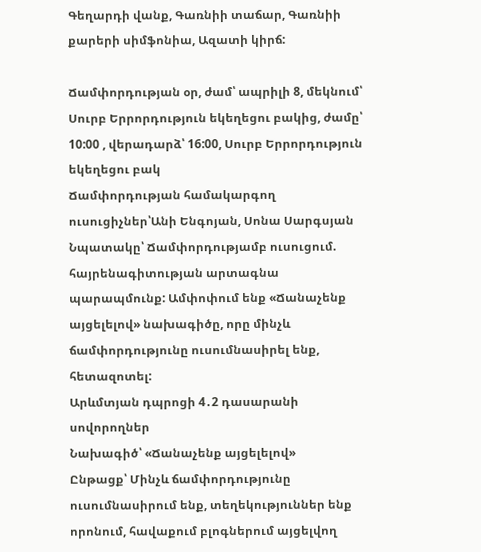Գեղարդի վանք, Գառնիի տաճար, Գառնիի քարերի սիմֆոնիա, Ազատի կիրճ:

Ճամփորդության օր, ժամ՝ ապրիլի 8, մեկնում՝ Սուրբ Երրորդություն եկեղեցու բակից, ժամը՝ 10:00 , վերադարձ՝ 16:00, Սուրբ Երրորդություն եկեղեցու բակ
Ճամփորդության համակարգող ուսուցիչներ՝Անի Ենգոյան, Սոնա Սարգսյան
Նպատակը՝ Ճամփորդությամբ ուսուցում. հայրենագիտության արտագնա պարապմունք: Ամփոփում ենք «Ճանաչենք այցելելով» նախագիծը, որը մինչև ճամփորդությունը ուսումնասիրել ենք, հետազոտել:
Արևմտյան դպրոցի 4․2 դասարանի սովորողներ
Նախագիծ՝ «Ճանաչենք այցելելով»
Ընթացք՝ Մինչև ճամփորդությունը ուսումնասիրում ենք, տեղեկություններ ենք որոնում, հավաքում բլոգներում այցելվող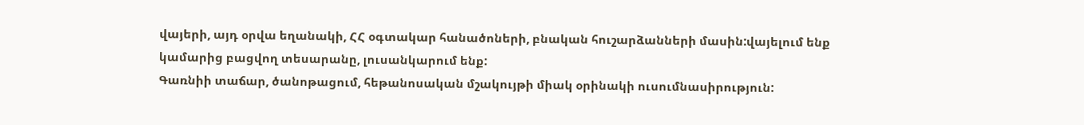վայերի, այդ օրվա եղանակի, ՀՀ օգտակար հանածոների, բնական հուշարձանների մասին:վայելում ենք կամարից բացվող տեսարանը, լուսանկարում ենք:
Գառնիի տաճար, ծանոթացում, հեթանոսական մշակույթի միակ օրինակի ուսումնասիրություն: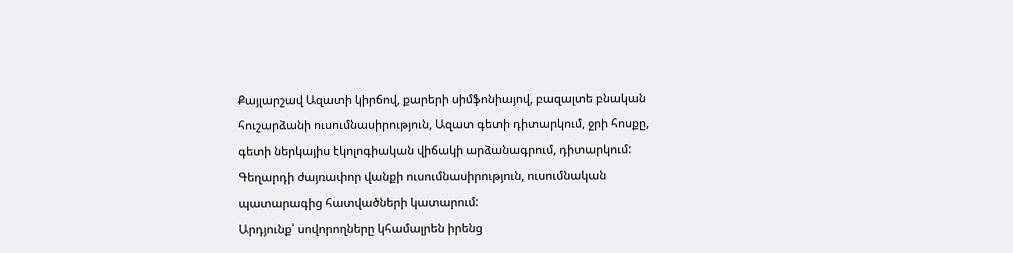Քայլարշավ Ազատի կիրճով, քարերի սիմֆոնիայով, բազալտե բնական հուշարձանի ուսումնասիրություն, Ազատ գետի դիտարկում, ջրի հոսքը, գետի ներկայիս էկոլոգիական վիճակի արձանագրում, դիտարկում: Գեղարդի ժայռափոր վանքի ուսումնասիրություն, ուսումնական պատարագից հատվածների կատարում:
Արդյունք՝ սովորողները կհամալրեն իրենց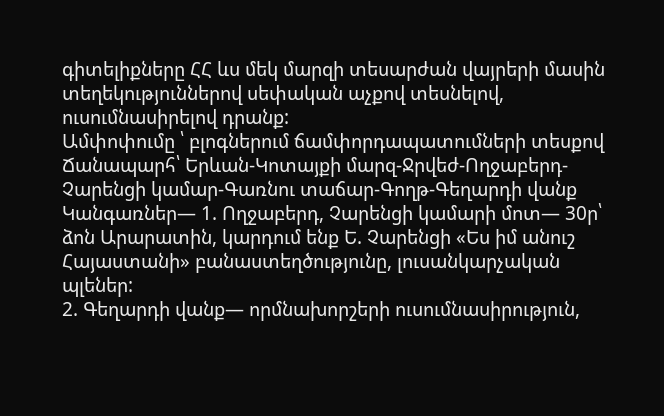գիտելիքները ՀՀ ևս մեկ մարզի տեսարժան վայրերի մասին տեղեկություններով սեփական աչքով տեսնելով, ուսումնասիրելով դրանք:
Ամփոփումը ՝ բլոգներում ճամփորդապատումների տեսքով
Ճանապարհ՝ Երևան-Կոտայքի մարզ-Ջրվեժ-Ողջաբերդ- Չարենցի կամար-Գառնու տաճար-Գողթ-Գեղարդի վանք
Կանգառներ— 1. Ողջաբերդ, Չարենցի կամարի մոտ— 30ր՝ ձոն Արարատին, կարդում ենք Ե. Չարենցի «Ես իմ անուշ Հայաստանի» բանաստեղծությունը, լուսանկարչական պլեներ:
2. Գեղարդի վանք— որմնախորշերի ուսումնասիրություն,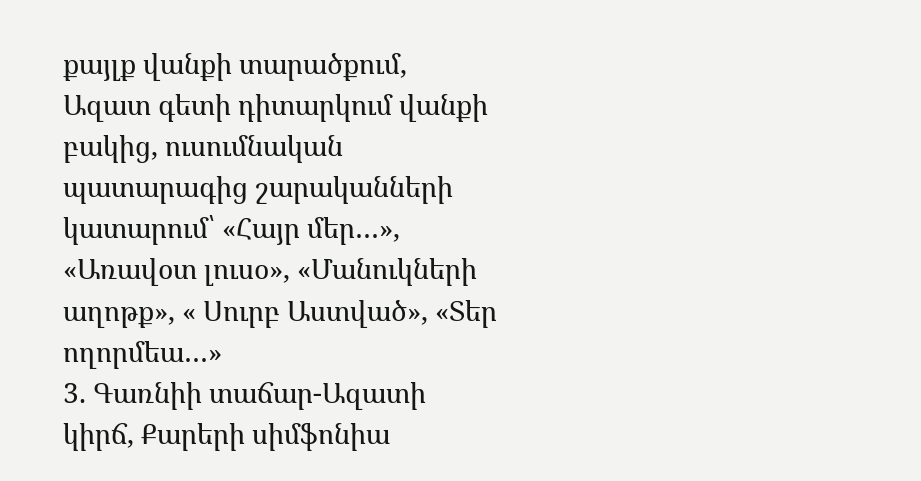քայլք վանքի տարածքում, Ազատ գետի դիտարկում վանքի բակից, ուսումնական պատարագից շարականների կատարում՝ «Հայր մեր…», «Առավօտ լուսօ», «Մանուկների աղոթք», « Սուրբ Աստված», «Տեր ողորմեա…»
3. Գառնիի տաճար-Ազատի կիրճ, Քարերի սիմֆոնիա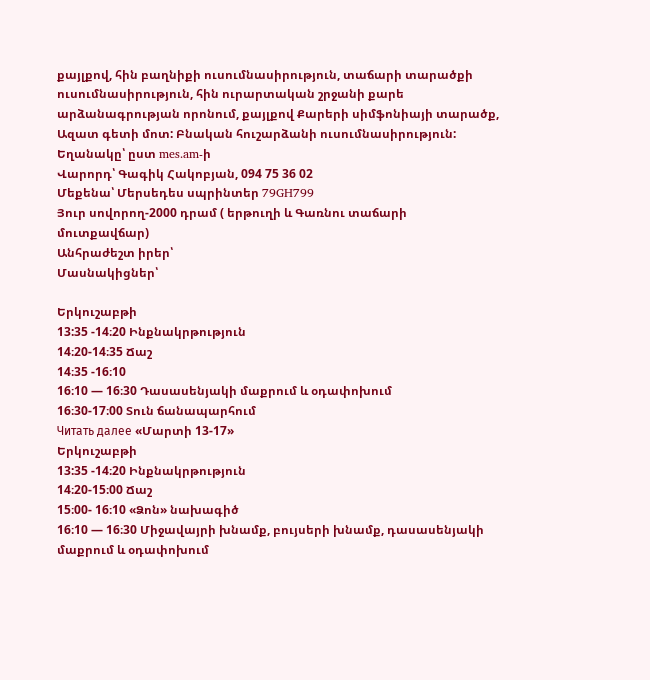քայլքով, հին բաղնիքի ուսումնասիրություն, տաճարի տարածքի ուսումնասիրություն, հին ուրարտական շրջանի քարե արձանագրության որոնում, քայլքով Քարերի սիմֆոնիայի տարածք, Ազատ գետի մոտ: Բնական հուշարձանի ուսումնասիրություն:
Եղանակը՝ ըստ mes.am-ի
Վարորդ՝ Գագիկ Հակոբյան, 094 75 36 02
Մեքենա՝ Մերսեդես սպրինտեր 79GH799
Յուր սովորող-2000 դրամ ( երթուղի և Գառնու տաճարի մուտքավճար)
Անհրաժեշտ իրեր՝
Մասնակիցներ՝

Երկուշաբթի
13:35 -14։20 Ինքնակրթություն
14։20-14։35 Ճաշ
14։35 -16։10
16։10 — 16։30 Դասասենյակի մաքրում և օդափոխում
16։30-17։00 Տուն ճանապարհում
Читать далее «Մարտի 13-17»
Երկուշաբթի
13:35 -14։20 Ինքնակրթություն
14։20-15։00 Ճաշ
15։00- 16։10 «Ձոն» նախագիծ
16։10 — 16։30 Միջավայրի խնամք, բույսերի խնամք, դասասենյակի մաքրում և օդափոխում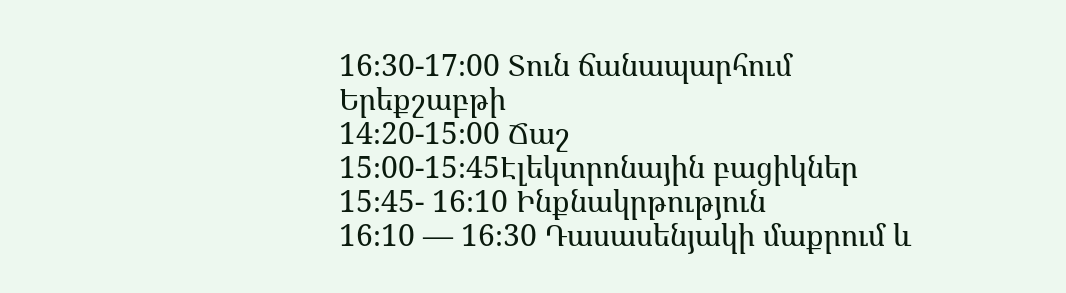16։30-17։00 Տուն ճանապարհում
Երեքշաբթի
14։20-15։00 Ճաշ
15։00-15։45Էլեկտրոնային բացիկներ
15։45- 16։10 Ինքնակրթություն
16։10 — 16։30 Դասասենյակի մաքրում և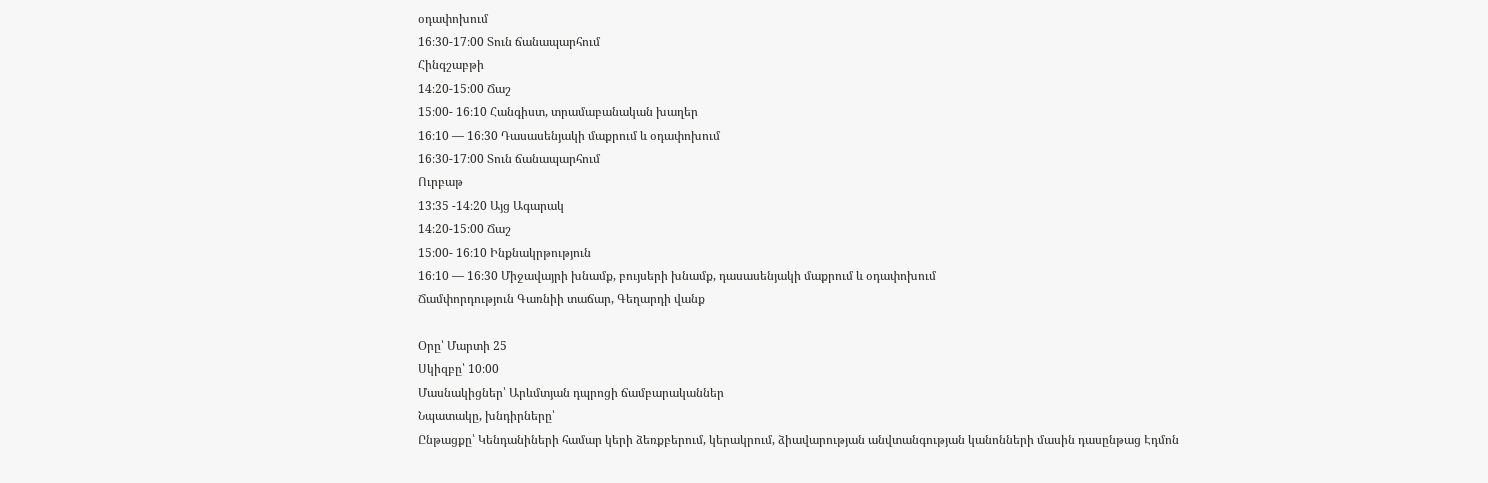օդափոխում
16։30-17։00 Տուն ճանապարհում
Հինգշաբթի
14։20-15։00 Ճաշ
15։00- 16։10 Հանգիստ, տրամաբանական խաղեր
16։10 — 16։30 Դասասենյակի մաքրում և օդափոխում
16։30-17։00 Տուն ճանապարհում
Ուրբաթ
13:35 -14։20 Այց Ագարակ
14։20-15։00 Ճաշ
15։00- 16։10 Ինքնակրթություն
16։10 — 16։30 Միջավայրի խնամք, բույսերի խնամք, դասասենյակի մաքրում և օդափոխում
Ճամփորդություն Գառնիի տաճար, Գեղարդի վանք

Օրը՝ Մարտի 25
Սկիզբը՝ 10։00
Մասնակիցներ՝ Արևմտյան դպրոցի ճամբարականներ
Նպատակը, խնդիրները՝
Ընթացքը՝ Կենդանիների համար կերի ձեռքբերում, կերակրում, ձիավարության անվտանգության կանոնների մասին դասընթաց Էդմոն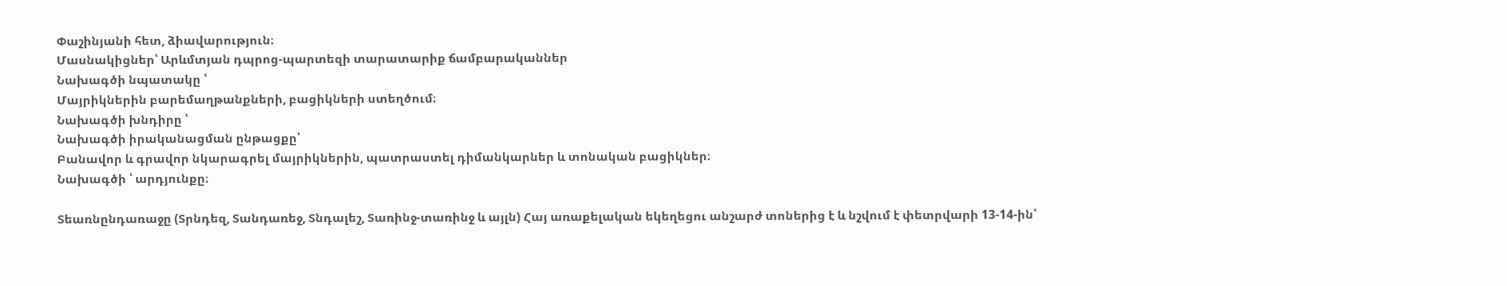Փաշինյանի հետ, ձիավարություն։
Մասնակիցներ՝ Արևմտյան դպրոց-պարտեզի տարատարիք ճամբարականներ
Նախագծի նպատակը ՝
Մայրիկներին բարեմաղթանքների, բացիկների ստեղծում։
Նախագծի խնդիրը ՝
Նախագծի իրականացման ընթացքը՝
Բանավոր և գրավոր նկարագրել մայրիկներին, պատրաստել դիմանկարներ և տոնական բացիկներ։
Նախագծի ՝ արդյունքը։

Տեառնընդառաջը (Տրնդեզ, Տանդառեջ, Տնդալեշ, Տառինջ-տառինջ և այլն) Հայ առաքելական եկեղեցու անշարժ տոներից է և նշվում է փետրվարի 13-14-ին՝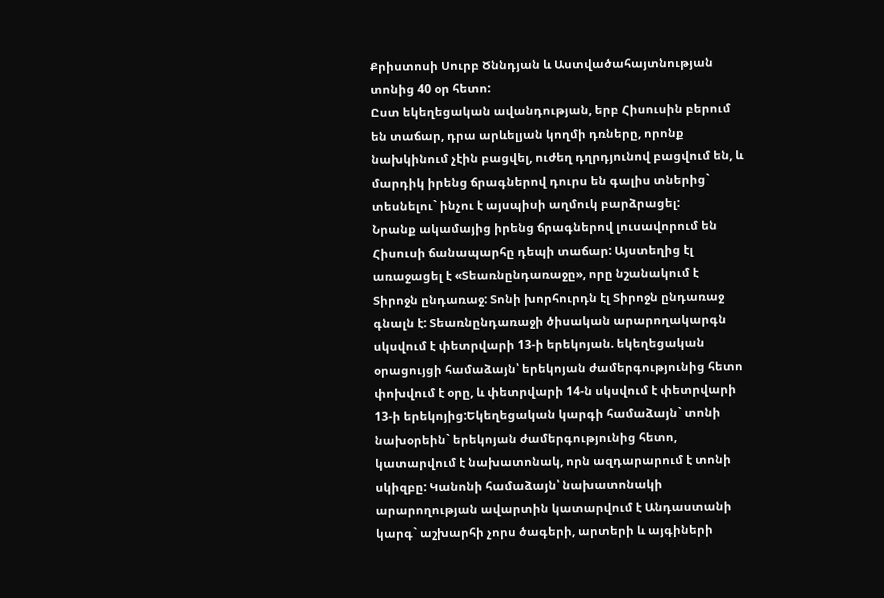Քրիստոսի Սուրբ Ծննդյան և Աստվածահայտնության տոնից 40 օր հետո:
Ըստ եկեղեցական ավանդության, երբ Հիսուսին բերում են տաճար, դրա արևելյան կողմի դռները, որոնք նախկինում չէին բացվել, ուժեղ դղրդյունով բացվում են, և մարդիկ իրենց ճրագներով դուրս են գալիս տներից` տեսնելու` ինչու է այսպիսի աղմուկ բարձրացել:
Նրանք ակամայից իրենց ճրագներով լուսավորում են Հիսուսի ճանապարհը դեպի տաճար: Այստեղից էլ առաջացել է «Տեառնընդառաջը», որը նշանակում է Տիրոջն ընդառաջ: Տոնի խորհուրդն էլ Տիրոջն ընդառաջ գնալն է: Տեառնընդառաջի ծիսական արարողակարգն սկսվում է փետրվարի 13-ի երեկոյան. եկեղեցական օրացույցի համաձայն՝ երեկոյան ժամերգությունից հետո փոխվում է օրը, և փետրվարի 14-ն սկսվում է փետրվարի 13-ի երեկոյից:Եկեղեցական կարգի համաձայն` տոնի նախօրեին` երեկոյան ժամերգությունից հետո, կատարվում է նախատոնակ, որն ազդարարում է տոնի սկիզբը: Կանոնի համաձայն՝ նախատոնակի արարողության ավարտին կատարվում է Անդաստանի կարգ` աշխարհի չորս ծագերի, արտերի և այգիների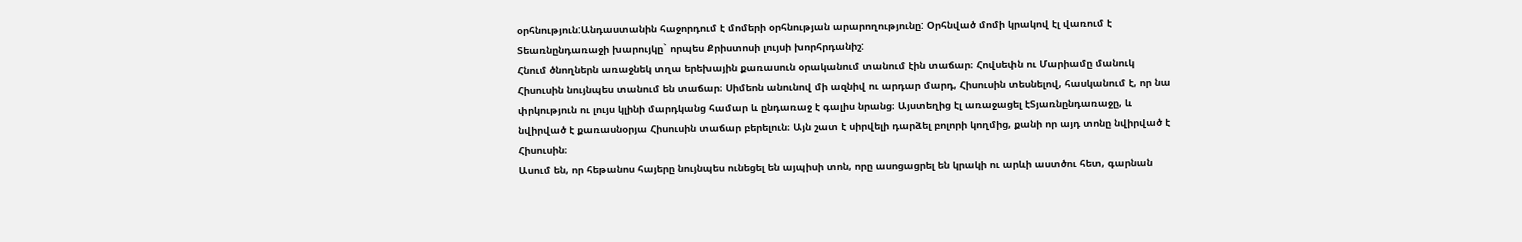օրհնություն:Անդաստանին հաջորդում է մոմերի օրհնության արարողությունը: Օրհնված մոմի կրակով էլ վառում է Տեառնընդառաջի խարույկը` որպես Քրիստոսի լույսի խորհրդանիշ:
Հնում ծնողներն առաջնեկ տղա երեխային քառասուն օրականում տանում էին տաճար։ Հովսեփն ու Մարիամը մանուկ Հիսուսին նույնպես տանում են տաճար։ Սիմեոն անունով մի ազնիվ ու արդար մարդ, Հիսուսին տեսնելով, հասկանում է, որ նա փրկություն ու լույս կլինի մարդկանց համար և ընդառաջ է գալիս նրանց։ Այստեղից էլ առաջացել էՏյառնընդառաջը, և նվիրված է քառասնօրյա Հիսուսին տաճար բերելուն։ Այն շատ է սիրվելի դարձել բոլորի կողմից, քանի որ այդ տոնը նվիրված է Հիսուսին։
Ասում են, որ հեթանոս հայերը նույնպես ունեցել են այպիսի տոն, որը ասոցացրել են կրակի ու արևի աստծու հետ, գարնան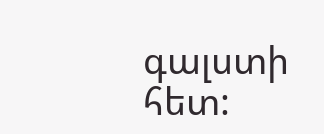գալստի հետ: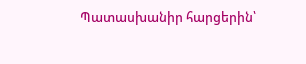Պատասխանիր հարցերին՝